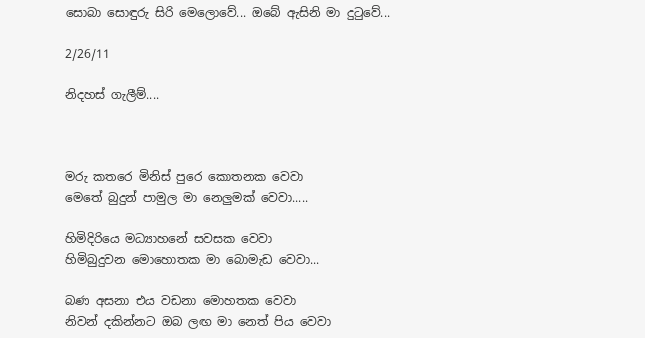සොබා සොඳුරු සිරි මෙලොවේ... ඔබේ ඇසිනි මා දුටුවේ...

2/26/11

නිදහස් ගැලීම්....



මරු කතරෙ මිනිස් පුරෙ කොතනක වෙවා
මෙතේ බුදුන් පාමුල මා නෙලුමක් වෙවා.....

හිමිදිරියෙ මධ්‍යාහනේ සවසක වෙවා
හිමිබුදුවන මොහොතක මා බොමැඩ වෙවා...

බණ අසනා එය වඩනා මොහතක වෙවා
නිවන් දකින්නට ඔබ ලඟ මා නෙත් පිය වෙවා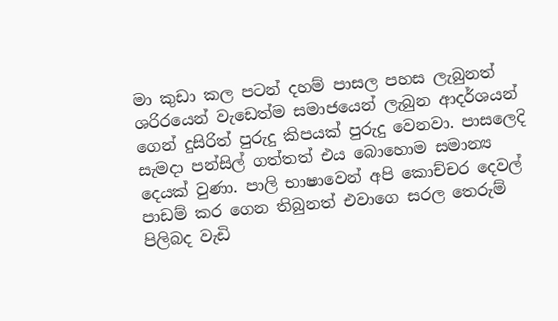මා කුඩා කල පටන් දහම් පාසල පහස ලැබුනත් ශරිරයෙන් වැඩෙත්ම සමාජයෙන් ලැබුන ආදර්ශයන් ගෙන් දුසිරිත් පුරුදු කිපයක් පුරුදු වෙනවා. පාසලෙදි සැමදා පන්සිල් ගත්තත් එය බොහොම සමාන්‍ය දෙයක් වුණා. පාලි භාෂාවෙන් අපි කොච්චර දෙවල් පාඩම් කර ගෙන තිබුනත් එවාගෙ සරල තෙරුම් පිලිබද වැඩි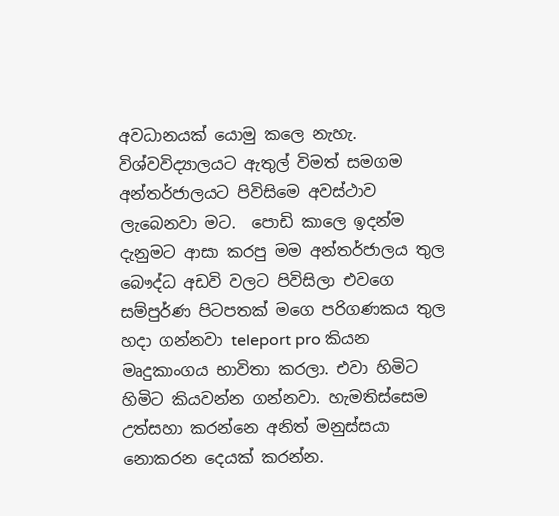අවධානයක් යොමු කලෙ නැහැ. විශ්‍වවිද්‍යාලයට ඇතුල් විමත් සමගම අන්තර්ජාලයට පිවිසිමෙ අවස්ථාව ලැබෙනවා මට.  පොඩි කාලෙ ඉදන්ම දැනුමට ආසා කරපු මම අන්තර්ජාලය තුල බෞද්ධ අඩවි වලට පිවිසිලා එවගෙ සම්පුර්ණ පිටපතක් මගෙ පරිගණකය තුල හදා ගන්නවා teleport pro කියන මෘදුකාංගය භාවිතා කරලා. එවා හිමිට හිමිට කියවන්න ගන්නවා. හැමතිස්සෙම උත්සහා කරන්නෙ අනිත් මනුස්සයා නොකරන දෙයක් කරන්න.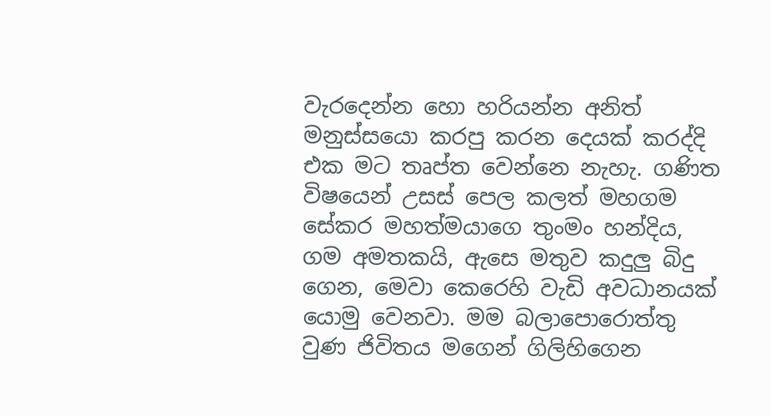වැරදෙන්න හො හරියන්න අනිත් මනුස්සයො කරපු කරන දෙයක් කරද්දි එක මට තෘප්ත වෙන්නෙ නැහැ. ගණිත විෂයෙන් උසස් පෙල කලත් මහගම සේකර මහත්මයාගෙ තුංමං හන්දිය, ගම අමතකයි, ඇසෙ මතුව කදුලු බිදු ගෙන, මෙවා කෙරෙහි වැඩි අවධානයක් යොමු වෙනවා. මම බලාපොරොත්තු වුණ ජිවිතය මගෙන් ගිලිහිගෙන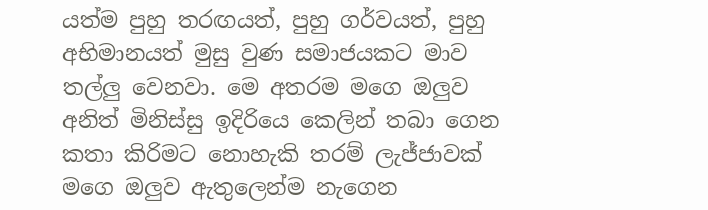යත්ම පුහු තරඟයත්, පුහු ගර්වයත්, පුහු අභිමානයත් මුසු වුණ සමාජයකට මාව තල්ලු වෙනවා. මෙ අතරම මගෙ ඔලුව අනිත් මිනිස්සු ඉදිරියෙ කෙලින් තබා ගෙන කතා කිරිමට නොහැකි තරම් ලැජ්ජාවක් මගෙ ඔලුව ඇතුලෙන්ම නැගෙන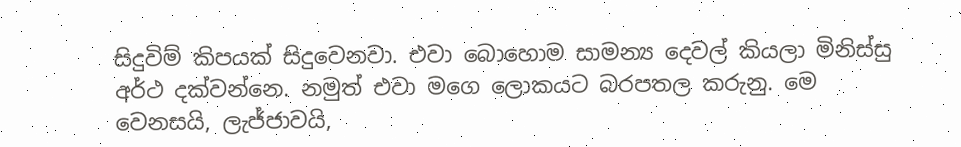සිදුවිම් කිපයක් සිදුවෙනවා. එවා බොහොම සාමන්‍ය දෙවල් කියලා මිනිස්සු අර්ථ දක්වන්නෙ. නමුත් එවා මගෙ ලොකයට බරපතල කරුනු. මෙ වෙනසයි, ලැජ්ජාවයි,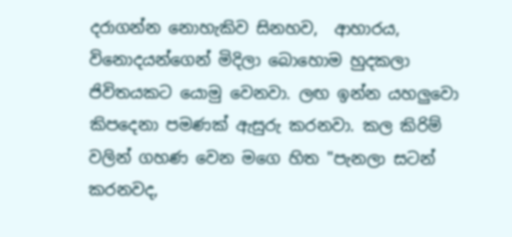දරාගන්න නොහැකිව සිනහව,  ආහාරය, විනොදයන්ගෙන් මිදිලා බොහොම හුදකලා ජිවිතයකට යොමු වෙනවා. ලඟ ඉන්න යහලුවො කිපදෙනා පමණක් ඇසුරු කරනවා. කල කිරිම් වලින් ගහණ වෙන මගෙ හිත "පැනලා සටන් කරනවද,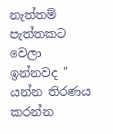නැත්තම් පැත්තකට වෙලා ඉන්නවද " යන්න තිරණය කරන්න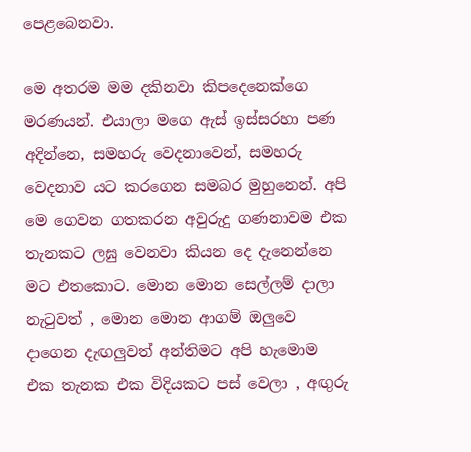පෙළබෙනවා.

මෙ අතරම මම දකිනවා කිපදෙනෙක්ගෙ මරණයන්. එයාලා මගෙ ඇස් ඉස්සරහා පණ අදින්නෙ, සමහරු වෙදනාවෙන්, සමහරු වෙදනාව යට කරගෙන සමබර මුහුනෙන්. අපි මෙ ගෙවන ගතකරන අවුරුදු ගණනාවම එක තැනකට ලඝු වෙනවා කියන දෙ දැනෙන්නෙ මට එතකොට. මොන මොන සෙල්ලම් දාලා නැටුවත් , මොන මොන ආගම් ඔලුවෙ දාගෙන දැඟලුවත් අන්තිමට අපි හැමොම එක තැනක එක විදියකට පස් වෙලා , අඟුරු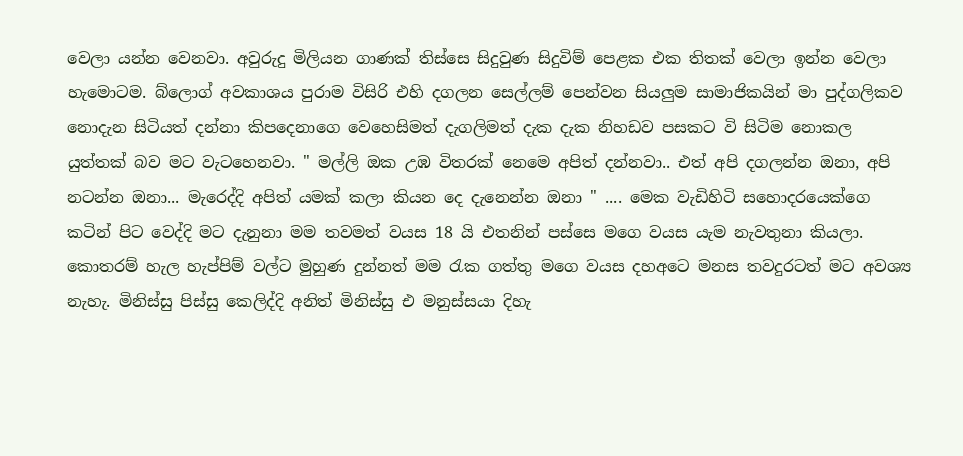වෙලා යන්න වෙනවා. අවුරුදු මිලියන ගාණක් තිස්සෙ සිදුවුණ සිදුවිම් පෙළක එක තිතක් වෙලා ඉන්න වෙලා හැමොටම. බ්ලොග් අවකාශය පුරාම විසිරි එහි දගලන සෙල්ලම් පෙන්වන සියලුම සාමාජිකයින් මා පුද්ගලිකව නොදැන සිටියත් දන්නා කිපදෙනාගෙ වෙහෙසිමත් දැගලිමත් දැක දැක නිහඩව පසකට වි සිටිම නොකල යුත්තක් බව මට වැටහෙනවා. " මල්ලි ඔක උඹ විතරක් නෙමෙ අපිත් දන්නවා.. එත් අපි දගලන්න ඔනා, අපි නටන්න ඔනා... මැරෙද්දි අපිත් යමක් කලා කියන දෙ දැනෙන්න ඔනා " .... මෙක වැඩිහිටි සහොදරයෙක්ගෙ කටින් පිට වෙද්දි මට දැනුනා මම තවමත් වයස 18 යි එතනින් පස්සෙ මගෙ වයස යැම නැවතුනා කියලා. කොතරම් හැල හැප්පිම් වල්ට මුහුණ දුන්නත් මම රැක ගත්තු මගෙ වයස දහඅටෙ මනස තවදුරටත් මට අවශ්‍ය නැහැ. මිනිස්සු පිස්සු කෙලිද්දි අනිත් මිනිස්සු එ මනුස්සයා දිහැ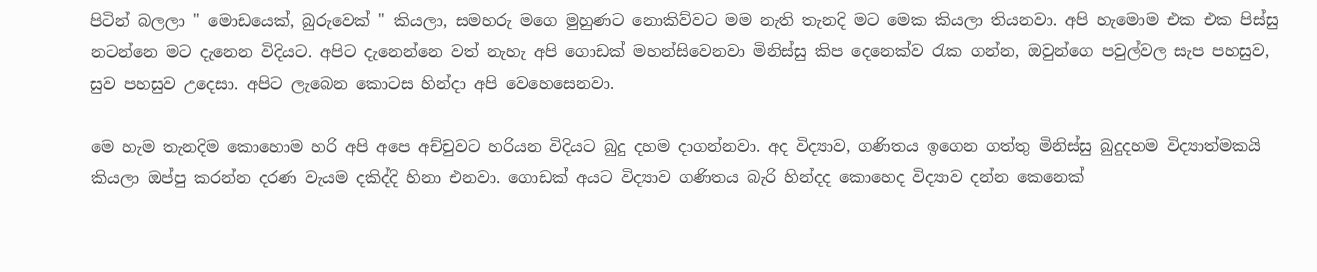පිටින් බලලා " මොඩයෙක්, බුරුවෙක් " කියලා, සමහරු මගෙ මුහුණට නොකිව්වට මම නැති තැනදි මට මෙක කියලා තියනවා. අපි හැමොම එක එක පිස්සු නටන්නෙ මට දැනෙන විදියට. අපිට දැනෙන්නෙ වත් නැහැ අපි ගොඩක් මහන්සිවෙනවා මිනිස්සු කිප දෙනෙක්ව රැක ගන්න, ඔවුන්ගෙ පවුල්වල සැප පහසුව, සුව පහසුව උදෙසා. අපිට ලැබෙන කොටස හින්දා අපි වෙහෙසෙනවා.

මෙ හැම තැනදිම කොහොම හරි අපි අපෙ අච්චුවට හරියන විදියට බුදු දහම දාගන්නවා. අද විද්‍යාව, ගණිතය ඉගෙන ගත්තු මිනිස්සු බුදුදහම විද්‍යාත්මකයි කියලා ඔප්පු කරන්න දරණ වැයම දකිද්දි හිනා එනවා. ගොඩක් අයට විද්‍යාව ගණිතය බැරි හින්දද කොහෙද විද්‍යාව දන්න කෙනෙක්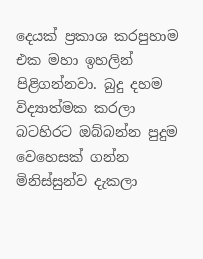දෙයක් ප්‍රකාශ කරපුහාම එක මහා ඉහලින් පිළිගන්නවා. බුදු දහම විද්‍යාත්මක කරලා බටහිරට ඔබ්බන්න පුදුම වෙහෙසක් ගන්න මිනිස්සුන්ව දැකලා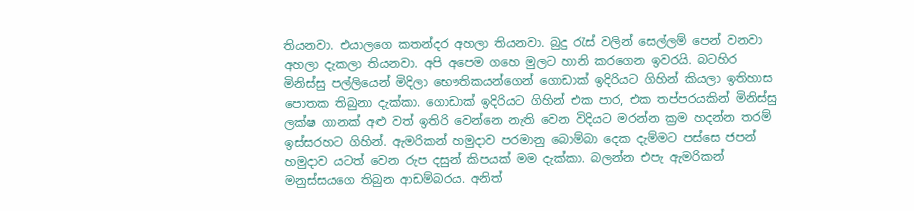තියනවා. එයාලගෙ කතන්දර අහලා තියනවා. බුදු රැස් වලින් සෙල්ලම් පෙන් වනවා අහලා දැකලා තියනවා. අපි අපෙම ගහෙ මුලට හානි කරගෙන ඉවරයි. බටහිර මිනිස්සු පල්ලියෙන් මිදිලා භෞතිකයන්ගෙන් ගොඩාක් ඉදිරියට ගිහින් කියලා ඉතිහාස පොතක තිබුනා දැක්කා. ගොඩාක් ඉදිරියට ගිහින් එක පාර, එක තප්පරයකින් මිනිස්සු ලක්ෂ ගානක් අළු වත් ඉතිරි වෙන්නෙ නැති වෙන විදියට මරන්න ක්‍රම හදන්න තරම් ඉස්සරහට ගිහින්. ඇමරිකන් හමුදාව පරමානු බොම්බා දෙක දැම්මට පස්සෙ ජපන් හමුදාව යටත් වෙන රුප දසුන් කිපයක් මම දැක්කා. බලන්න එපැ ඇමරිකන් මනුස්සයගෙ තිබුන ආඩම්බරය. අනිත්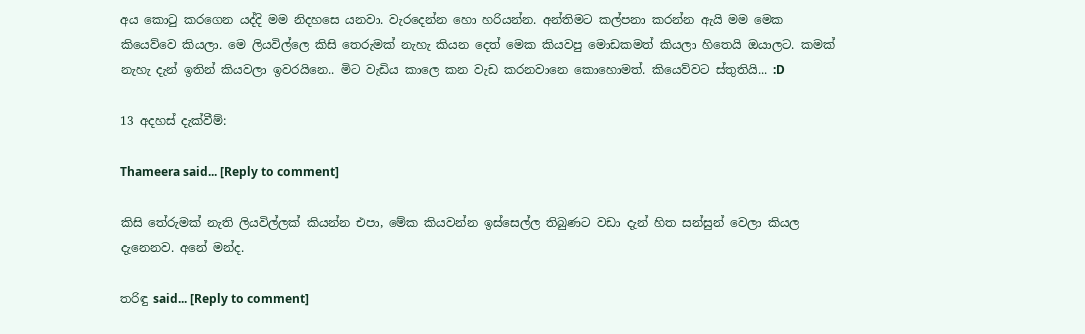අය කොටු කරගෙන යද්දි මම නිදහසෙ යනවා. වැරදෙන්න හො හරියන්න. අන්තිමට කල්පනා කරන්න ඇයි මම මෙක කියෙව්වෙ කියලා. මෙ ලියවිල්ලෙ කිසි තෙරුමක් නැහැ කියන දෙත් මෙක කියවපු මොඩකමත් කියලා හිතෙයි ඔයාලට. කමක් නැහැ දැන් ඉතින් කියවලා ඉවරයිනෙ.. මිට වැඩිය කාලෙ කන වැඩ කරනවානෙ කොහොමත්. කියෙව්වට ස්තුතියි... :D

13 අදහස් දැක්වීම්:

Thameera said... [Reply to comment]

කිසි තේරුමක් නැති ලියවිල්ලක් කියන්න එපා, මේක කියවන්න ඉස්සෙල්ල තිබුණට වඩා දැන් හිත සන්සුන් වෙලා කියල දැනෙනව. අනේ මන්ද.

තරිඳු said... [Reply to comment]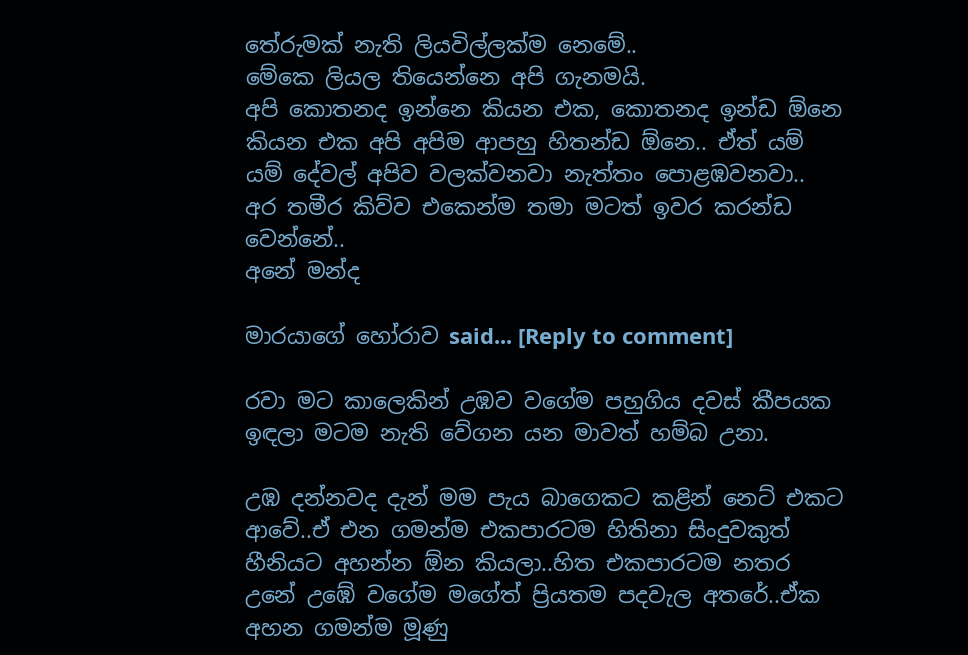තේරුමක් නැති ලියවිල්ලක්ම නෙමේ..
මේකෙ ලියල තියෙන්නෙ අපි ගැනමයි.
අපි කොතනද ඉන්නෙ කියන එක, කොතනද ඉන්ඩ ඕනෙ කියන එක අපි අපිම ආපහු හිතන්ඩ ඕනෙ.. ඒත් යම් යම් දේවල් අපිව වලක්වනවා නැත්තං පොළඹවනවා..
අර තමීර කිව්ව එකෙන්ම තමා මටත් ඉවර කරන්ඩ වෙන්නේ..
අනේ මන්ද

මාරයාගේ හෝරාව said... [Reply to comment]

රවා මට කාලෙකින් උඹව වගේම පහුගිය දවස් කීපයක ඉඳලා මටම නැති වේගන යන මාවත් හම්බ උනා.

උඹ දන්නවද දැන් මම පැය බාගෙකට කළින් නෙට් එකට ආවේ..ඒ එන ගමන්ම එකපාරටම හිතිනා සිංදුවකුත් හීනියට අහන්න ඕන කියලා..හිත එකපාරටම නතර උනේ උඹේ වගේම මගේත් ප්‍රියතම පදවැල අ‍තරේ..ඒක අහන ගමන්ම මූණු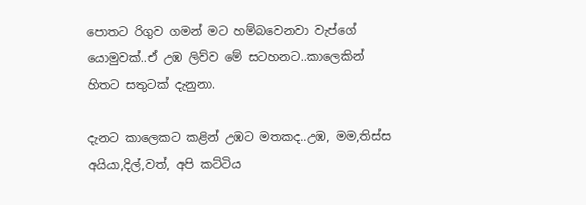පොතට රිගුව ගමන් මට හම්බවෙනවා වැප්ගේ යොමුවක්..ඒ උඹ ලිව්ව මේ සටහනට..කාලෙකින් හිතට සතුටක් දැනුනා.

දැනට කාලෙකට කළින් උඹට මතකද..උඹ, මම,තිස්ස අයියා,දිල්,වත්, අපි කට්ටිය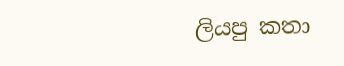ලියපු කතා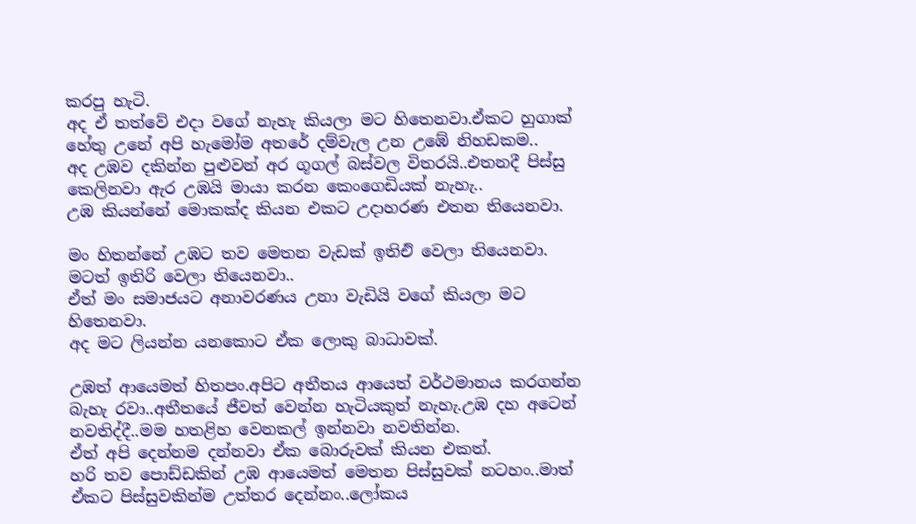කරපු හැටි.
අද ඒ තත්වේ එදා වගේ නැහැ කියලා මට හිතෙනවා.ඒකට ‍හුගාක් හේතු උනේ අපි හැමෝම අතරේ දම්වැල උන උඹේ නිහඩකම..
අද උඹව දකින්න පුළුවන් අර ගූගල් බස්වල විතරයි..එතනදී පිස්සු කෙලිනවා ඇර උඹයි මායා කරන කෙංගෙඩියක් නැහැ..
උඹ කියන්නේ මොකක්ද කියන එකට උදාහරණ එතන තියෙනවා.

මං හිතන්නේ උඹට තව මෙතන වැඩක් ඉතිඑි වෙලා තියෙනවා.
මටත් ඉතිරි වෙලා තියෙනවා..
ඒත් මං සමාජයට අනාවරණය උනා වැඩියි වගේ කියලා මට හිතෙනවා.
අද මට ලියන්න යනකොට ඒක ලොකු බාධාවක්.

උඹත් ආයෙමත් හිතපං.අපිට අතීතය ආයෙත් වර්ථමානය කරගන්න බැහැ රවා..අතීතයේ ජීවත් වෙන්න හැටියකුත් නැහැ.උඹ දහ අටෙන් නවතිද්දී..මම හතළිහ වෙනකල් ඉන්නවා නවතින්න.
ඒත් අපි දෙන්නම දන්නවා ඒක බොරුවක් කියන එකත්.
හරි තව පොඩ්ඩකින් උඹ ආයෙමත් මෙතන පිස්සුවක් නටහං..මාත් ඒකට පිස්සුවකින්ම උත්තර දෙන්නං..ලෝකය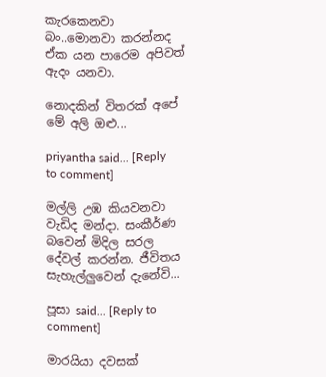කැරකෙනවා බං..මොනවා කරන්නද ඒක යන පාරෙම අපිවත් ඇදං යනවා.

නොදකින් විතරක් අපේ මේ අලි ඔළු...

priyantha said... [Reply to comment]

මල්ලි උඹ කියවනවා වැඩිද මන්දා. සංකීර්ණ බවෙන් මිදිල සරල දේවල් කරන්න. ජීවිතය සැහැල්ලුවෙන් දැනේවි...

පූසා said... [Reply to comment]

මාරයියා දවසක්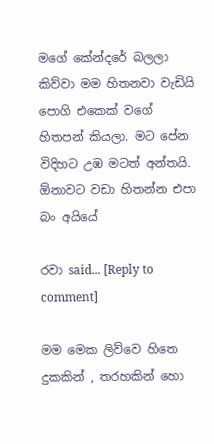මගේ කේන්දරේ බලලා කිව්වා මම හිතනවා වැඩියි පොගි එකෙක් වගේ හිතපන් කියලා. මට පේන විදිහට උඹ මටත් අන්තයි. ඕනාවට වඩා හිතන්න එපා බං අයියේ

රවා said... [Reply to comment]

මම මෙක ලිව්වෙ හිතෙ දුකකින් , තරහකින් හො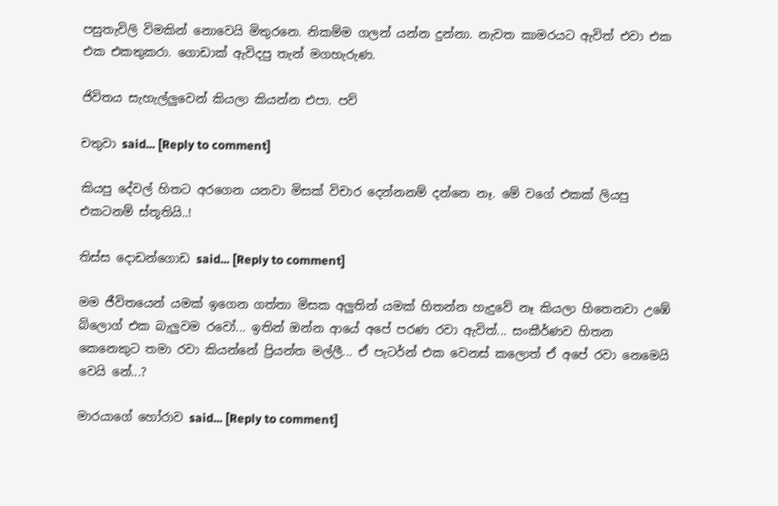පසුතැවිලි විමකින් නොවෙයි මිතුරනෙ. නිකම්ම ගලන් යන්න දුන්නා. නැවත කාමරයට ඇවිත් එවා එක එක එකතුකරා. ගොඩාක් ඇවිදපු තැන් මගහැරුණ.

ජිවිතය සැහැල්ලුවෙන් කියලා කියන්න එපා. පව්

චතුවා said... [Reply to comment]

කියපු දේවල් හිතට අරගෙන යනවා මිසක් විචාර දෙන්නනම් දන්නෙ නෑ. මේ වගේ එකක් ලියපු එකටනම් ස්තූතියි..!

තිස්ස දොඩන්ගොඩ said... [Reply to comment]

මම ජීවිතයෙන් යමක් ඉගෙන ගත්තා මිසක අලුතින් යමක් හිතන්න හැදුවේ නෑ කියලා හිතෙනවා උඹේ බ්ලොග් එක බැලුවම රවෝ... ඉතින් ඔන්න ආයේ අපේ පරණ රවා ඇවිත්... සංකීර්ණව හිතන කෙනෙකුට තමා රවා කියන්නේ ප්‍රියන්ත මල්ලී... ඒ පැටර්න් එක වෙනස් කලොත් ඒ අපේ රවා නෙමෙයි වෙයි නේ...?

මාරයාගේ හෝරාව said... [Reply to comment]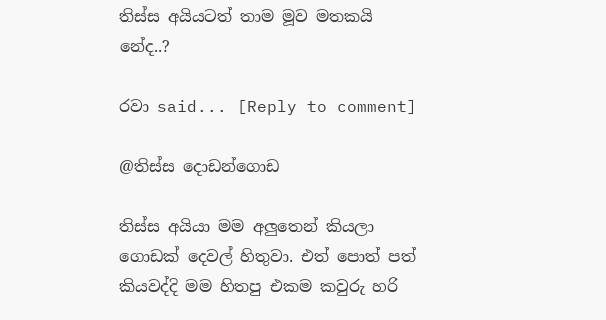තිස්ස අයියටත් තාම මූව මතකයි නේද..?

රවා said... [Reply to comment]

@තිස්ස දොඩන්ගොඩ

තිස්ස අයියා මම අලුතෙන් කියලා ගොඩක් දෙවල් හිතුවා. එත් පොත් පත් කියවද්දි මම හිතපු එකම කවුරු හරි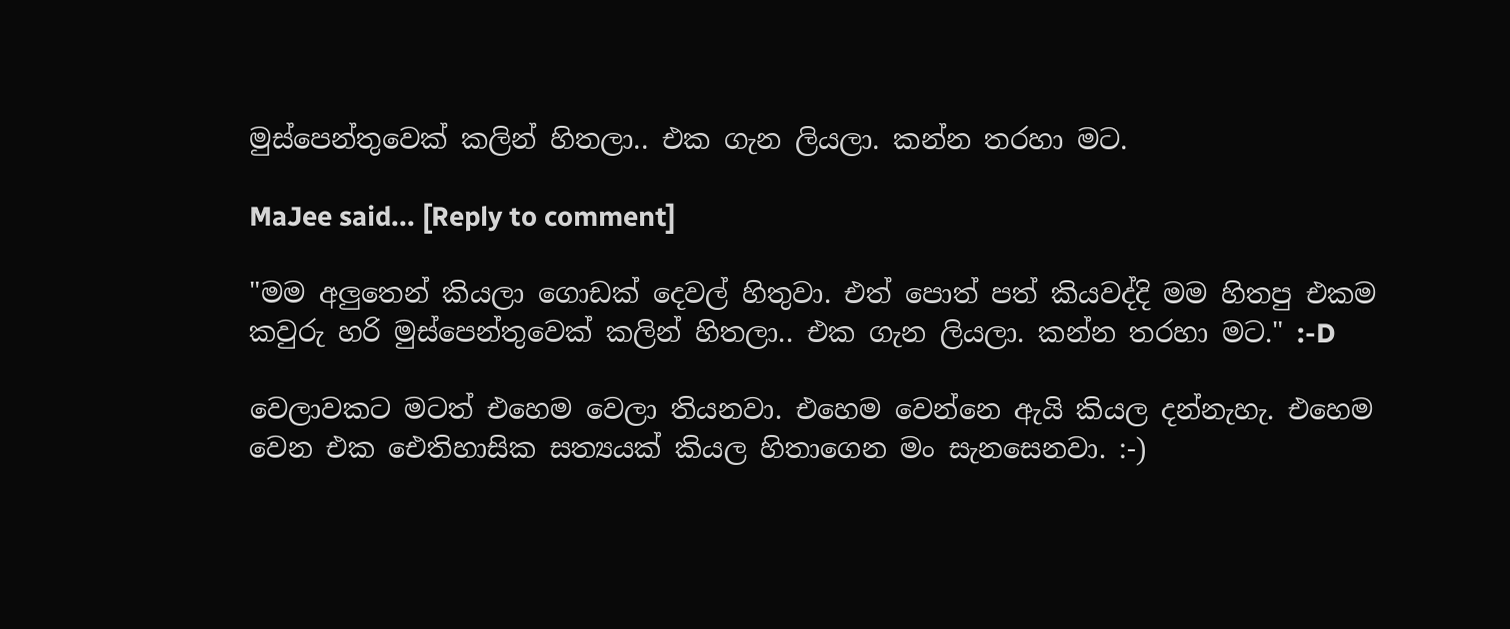මුස්පෙන්තුවෙක් කලින් හිතලා.. එක ගැන ලියලා. කන්න තරහා මට.

MaJee said... [Reply to comment]

"මම අලුතෙන් කියලා ගොඩක් දෙවල් හිතුවා. එත් පොත් පත් කියවද්දි මම හිතපු එකම කවුරු හරි මුස්පෙන්තුවෙක් කලින් හිතලා.. එක ගැන ලියලා. කන්න තරහා මට." :-D

වෙලාවකට මටත් එහෙම වෙලා තියනවා. එහෙම වෙන්නෙ ඇයි කියල දන්නැහැ. එහෙම වෙන එක ඓතිහාසික සත්‍යයක් කියල හිතාගෙන මං සැනසෙනවා. :-)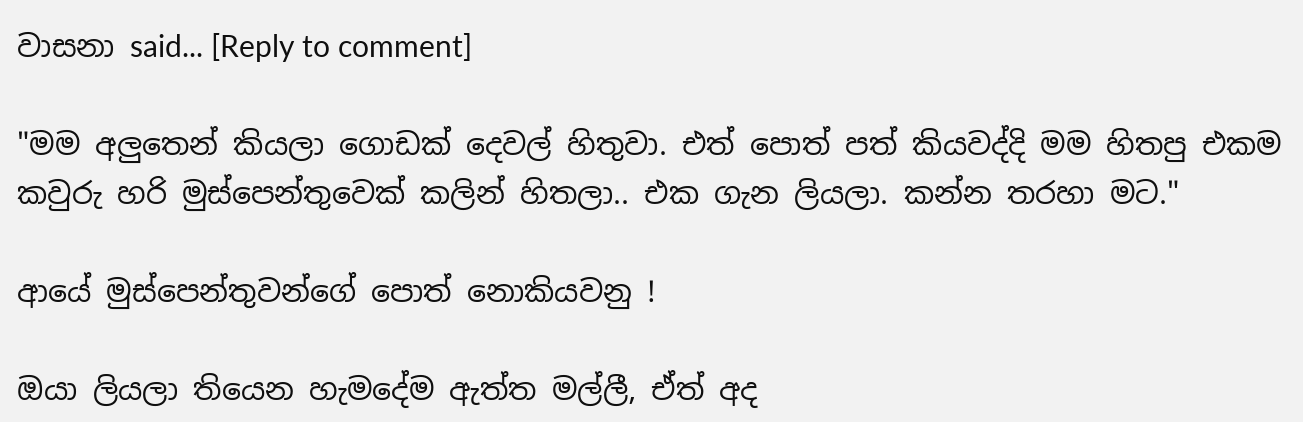වාසනා said... [Reply to comment]

"මම අලුතෙන් කියලා ගොඩක් දෙවල් හිතුවා. එත් පොත් පත් කියවද්දි මම හිතපු එකම කවුරු හරි මුස්පෙන්තුවෙක් කලින් හිතලා.. එක ගැන ලියලා. කන්න තරහා මට."

ආයේ මුස්පෙන්තුවන්ගේ පොත් නොකියවනු !

ඔයා ලියලා තියෙන හැමදේම ඇත්ත මල්ලී, ඒත් අද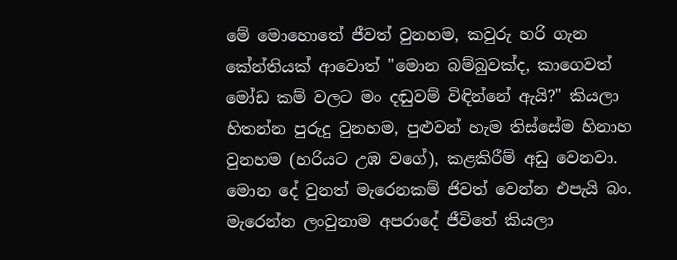මේ මොහොතේ ජීවත් වුනහම, කවුරු හරි ගැන කේන්තියක් ආවොත් "මොන බම්බුවක්ද, කාගෙවත් මෝඩ කම් වලට මං දඬුවම් විඳින්නේ ඇයි?" කියලා හිතන්න පුරුදු වුනහම, පුළුවන් හැම තිස්සේම හිනාහ වුනහම (හරියට උඹ වගේ), කළකිරීම් අඩු වෙනවා. මොන දේ වුනත් මැරෙනකම් ජිවත් වෙන්න එපැයි බං. මැරෙන්න ලංවුනාම අපරාදේ ජීවිතේ කියලා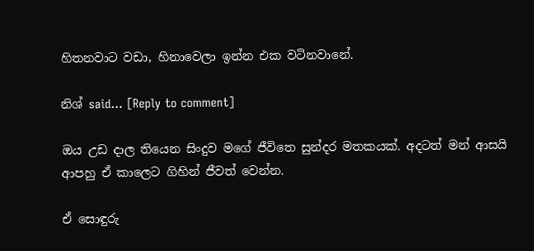හිතනවාට වඩා, හිනාවෙලා ඉන්න එක වටිනවානේ.

නිශ් said... [Reply to comment]

ඔය උඩ දාල තියෙන සිංදුව මගේ ජීවිතෙ සුන්දර මතකයක්. අදටත් මන් ආසයි ආපහු ඒ කාලෙට ගිහින් ජීවත් වෙන්න.

ඒ සොඳුරු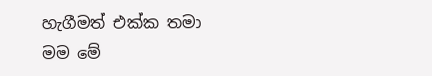හැගීමත් එක්ක තමා මම මේ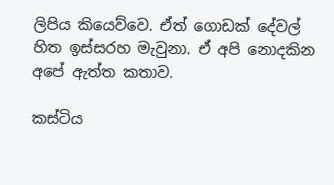ලිපිය කියෙව්වෙ. ඒත් ගොඩක් දේවල් හිත ඉස්සරහ මැවුනා. ඒ අපි නොදකින අපේ ඇත්ත කතාව.

කස්ටිය